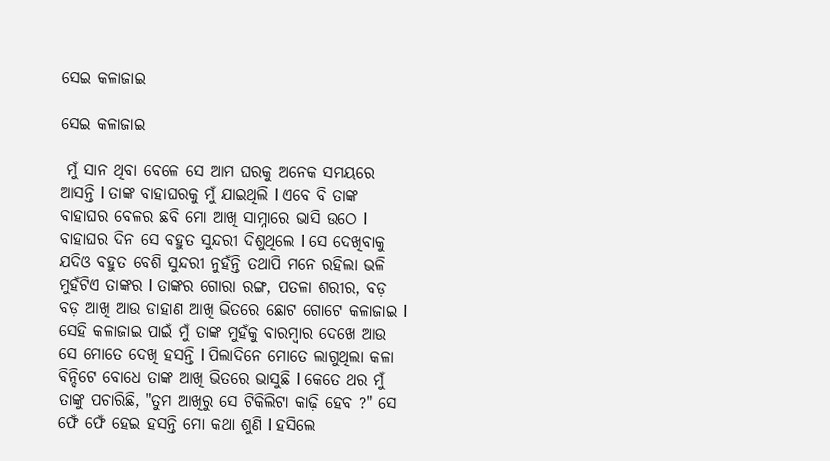ସେଇ କଳାଜାଇ

ସେଇ କଳାଜାଇ

 ମୁଁ ସାନ ଥିବା ବେଳେ ସେ ଆମ ଘରକୁ ଅନେକ ସମୟରେ ଆସନ୍ତି l ତାଙ୍କ ବାହାଘରକୁ ମୁଁ ଯାଇଥିଲି l ଏବେ ବି ତାଙ୍କ ବାହାଘର ବେଳର ଛବି ମୋ ଆଖି ସାମ୍ନାରେ ଭାସି ଉଠେ l ବାହାଘର ଦିନ ସେ ବହୁତ ସୁନ୍ଦରୀ ଦିଶୁଥିଲେ l ସେ ଦେଖିବାକୁ ଯଦିଓ ବହୁତ ବେଶି ସୁନ୍ଦରୀ ନୁହଁନ୍ତି ତଥାପି ମନେ ରହିଲା ଭଳି ମୁହଁଟିଏ ତାଙ୍କର l ତାଙ୍କର ଗୋରା ରଙ୍ଗ, ପତଳା ଶରୀର, ବଡ଼ ବଡ଼ ଆଖି ଆଉ ଡାହାଣ ଆଖି ଭିତରେ ଛୋଟ ଗୋଟେ କଳାଜାଇ l ସେହି କଳାଜାଇ ପାଇଁ ମୁଁ ତାଙ୍କ ମୁହଁକୁ ବାରମ୍ବାର ଦେଖେ ଆଉ ସେ ମୋତେ ଦେଖି ହସନ୍ତି l ପିଲାଦିନେ ମୋତେ ଲାଗୁଥିଲା କଳା ବିନ୍ଦିଟେ ବୋଧେ ତାଙ୍କ ଆଖି ଭିତରେ ଭାସୁଛି l କେତେ ଥର ମୁଁ ତାଙ୍କୁ ପଚାରିଛି, "ତୁମ ଆଖିରୁ ସେ ଟିକିଲିଟା କାଢ଼ି ହେବ ?" ସେ ଫେଁ ଫେଁ ହେଇ ହସନ୍ତି ମୋ କଥା ଶୁଣି l ହସିଲେ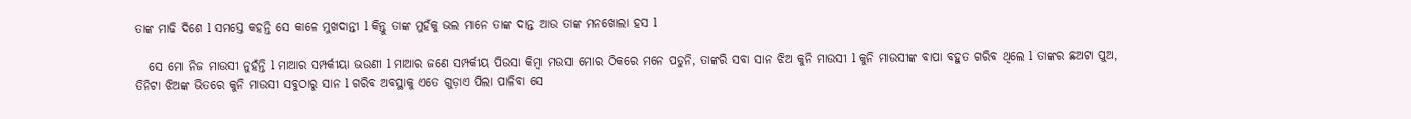ତାଙ୍କ ମାଢି ଦିଶେ l ସମସ୍ତେ କହନ୍ତି ସେ କାଳେ ମୁଖଦାନ୍ତୀ l କିନ୍ତୁ ତାଙ୍କ ମୁହଁକୁ ଭଲ ମାନେ ତାଙ୍କ ଦାନ୍ତ ଆଉ ତାଙ୍କ ମନଖୋଲା ହସ l

   ସେ ମୋ ନିଜ ମାଉସୀ ନୁହଁନ୍ତି l ମାଆର ସମ୍ପର୍କୀୟା ଭଉଣୀ l ମାଆର ଜଣେ ସମ୍ପର୍କୀୟ ପିଉସା କିମ୍ବା ମଉସା ମୋର ଠିକରେ ମନେ ପଡୁନି, ତାଙ୍କରି ସବା ସାନ ଝିଅ କୁନି ମାଉସୀ l କୁନି ମାଉସୀଙ୍କ ବାପା ବହୁତ ଗରିବ ଥିଲେ l ତାଙ୍କର ଛଅଟା ପୁଅ, ତିନିଟା ଝିଅଙ୍କ ଭିତରେ କୁନି ମାଉସୀ ସବୁଠାରୁ ସାନ l ଗରିବ ଅବସ୍ଥାକୁ ଏତେ ଗୁଡ଼ାଏ ପିଲା ପାଳିବା ସେ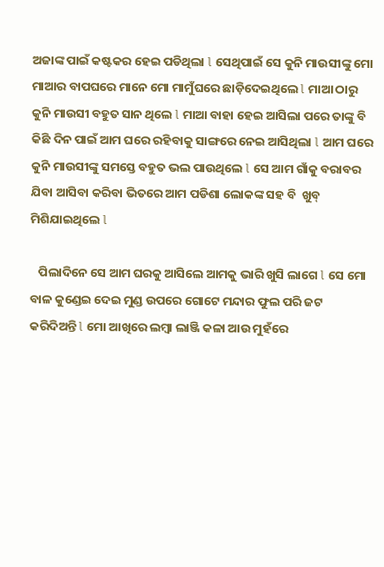ଅଜାଙ୍କ ପାଇଁ କଷ୍ଟକର ହେଇ ପଡିଥିଲା l ସେଥିପାଇଁ ସେ କୁନି ମାଉସୀଙ୍କୁ ମୋ ମାଆର ବାପଘରେ ମାନେ ମୋ ମାମୁଁଘରେ ଛାଡ଼ିଦେଇଥିଲେ l ମାଆ ଠାରୁ କୁନି ମାଉସୀ ବହୁତ ସାନ ଥିଲେ l ମାଆ ବାହା ହେଇ ଆସିଲା ପରେ ତାଙ୍କୁ ବି କିଛି ଦିନ ପାଇଁ ଆମ ଘରେ ରହିବାକୁ ସାଙ୍ଗରେ ନେଇ ଆସିଥିଲା l ଆମ ଘରେ କୁନି ମାଉସୀଙ୍କୁ ସମସ୍ତେ ବହୁତ ଭଲ ପାଉଥିଲେ l ସେ ଆମ ଗାଁକୁ ବରାବର ଯିବା ଆସିବା କରିବା ଭିତରେ ଆମ ପଡିଶା ଲୋକଙ୍କ ସହ ବି  ଖୁବ୍ ମିଶିଯାଇଥିଲେ l

   ପିଲାଦିନେ ସେ ଆମ ଘରକୁ ଆସିଲେ ଆମକୁ ଭାରି ଖୁସି ଲାଗେ l ସେ ମୋ ବାଳ କୁଣ୍ଡେଇ ଦେଇ ମୁଣ୍ଡ ଉପରେ ଗୋଟେ ମନ୍ଦାର ଫୁଲ ପରି ଜଟ କରିଦିଅନ୍ତି l ମୋ ଆଖିରେ ଲମ୍ବା ଲାଞ୍ଜି କଳା ଆଉ ମୁହଁରେ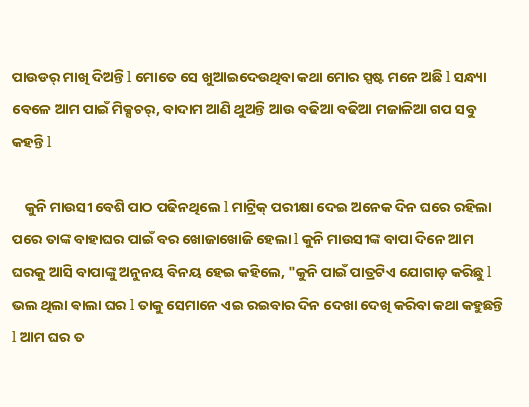ପାଉଡର୍ ମାଖି ଦିଅନ୍ତି l ମୋତେ ସେ ଖୁଆଇଦେଉଥିବା କଥା ମୋର ସ୍ପଷ୍ଟ ମନେ ଅଛି l ସନ୍ଧ୍ୟା ବେଳେ ଆମ ପାଇଁ ମିକ୍ସଚର୍, ବାଦାମ ଆଣି ଥୁଅନ୍ତି ଆଉ ବଢିଆ ବଢିଆ ମଜାଳିଆ ଗପ ସବୁ କହନ୍ତି l

    କୁନି ମାଉସୀ ବେଶି ପାଠ ପଢିନଥିଲେ l ମାଟ୍ରିକ୍ ପରୀକ୍ଷା ଦେଇ ଅନେକ ଦିନ ଘରେ ରହିଲା ପରେ ତାଙ୍କ ବାହାଘର ପାଇଁ ବର ଖୋଜାଖୋଜି ହେଲା l କୁନି ମାଉସୀଙ୍କ ବାପା ଦିନେ ଆମ ଘରକୁ ଆସି ବାପାଙ୍କୁ ଅନୁନୟ ବିନୟ ହେଇ କହିଲେ, "କୁନି ପାଇଁ ପାତ୍ରଟିଏ ଯୋଗାଡ଼ କରିଛୁ l ଭଲ ଥିଲା ଵାଲା ଘର l ତାକୁ ସେମାନେ ଏଇ ରଇବାର ଦିନ ଦେଖା ଦେଖି କରିବା କଥା କହୁଛନ୍ତି l ଆମ ଘର ତ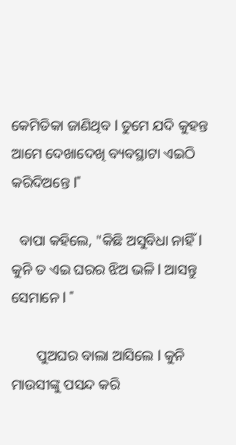କେମିତିକା ଜାଣିଥିବ l ତୁମେ ଯଦି କୁହନ୍ତ ଆମେ ଦେଖାଦେଖି ବ୍ୟବସ୍ଥାଟା ଏଇଠି କରିଦିଅନ୍ତେ l"

  ବାପା କହିଲେ, "କିଛି ଅସୁବିଧା ନାହିଁ l କୁନି ତ ଏଇ ଘରର ଝିଅ ଭଳି l ଆସନ୍ତୁ ସେମାନେ l "

       ପୁଅଘର ବାଲା ଆସିଲେ l କୁନି ମାଉସୀଙ୍କୁ ପସନ୍ଦ କରି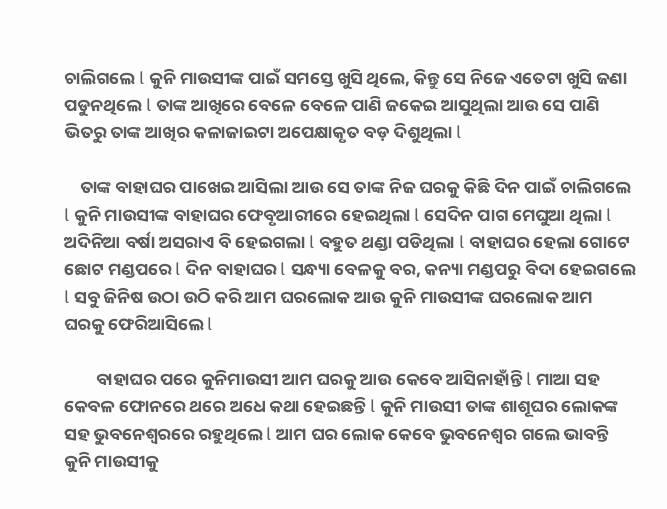ଚାଲିଗଲେ l କୁନି ମାଉସୀଙ୍କ ପାଇଁ ସମସ୍ତେ ଖୁସି ଥିଲେ, କିନ୍ତୁ ସେ ନିଜେ ଏତେଟା ଖୁସି ଜଣା ପଡୁନଥିଲେ l ତାଙ୍କ ଆଖିରେ ବେଳେ ବେଳେ ପାଣି ଜକେଇ ଆସୁଥିଲା ଆଉ ସେ ପାଣି ଭିତରୁ ତାଙ୍କ ଆଖିର କଳାଜାଇଟା ଅପେକ୍ଷାକୃତ ବଡ଼ ଦିଶୁଥିଲା l

    ତାଙ୍କ ବାହାଘର ପାଖେଇ ଆସିଲା ଆଉ ସେ ତାଙ୍କ ନିଜ ଘରକୁ କିଛି ଦିନ ପାଇଁ ଚାଲିଗଲେ l କୁନି ମାଉସୀଙ୍କ ବାହାଘର ଫେବୃଆରୀରେ ହେଇଥିଲା l ସେଦିନ ପାଗ ମେଘୁଆ ଥିଲା l ଅଦିନିଆ ବର୍ଷା ଅସରାଏ ବି ହେଇଗଲା l ବହୁତ ଥଣ୍ଡା ପଡିଥିଲା l ବାହାଘର ହେଲା ଗୋଟେ ଛୋଟ ମଣ୍ଡପରେ l ଦିନ ବାହାଘର l ସନ୍ଧ୍ୟା ବେଳକୁ ବର, କନ୍ୟା ମଣ୍ଡପରୁ ବିଦା ହେଇଗଲେ l ସବୁ ଜିନିଷ ଉଠା ଉଠି କରି ଆମ ଘରଲୋକ ଆଉ କୁନି ମାଉସୀଙ୍କ ଘରଲୋକ ଆମ ଘରକୁ ଫେରିଆସିଲେ l

        ବାହାଘର ପରେ କୁନିମାଉସୀ ଆମ ଘରକୁ ଆଉ କେବେ ଆସିନାହାଁନ୍ତି l ମାଆ ସହ କେବଳ ଫୋନରେ ଥରେ ଅଧେ କଥା ହେଇଛନ୍ତି l କୁନି ମାଉସୀ ତାଙ୍କ ଶାଶୂଘର ଲୋକଙ୍କ ସହ ଭୁବନେଶ୍ୱରରେ ରହୁଥିଲେ l ଆମ ଘର ଲୋକ କେବେ ଭୁବନେଶ୍ୱର ଗଲେ ଭାବନ୍ତି କୁନି ମାଉସୀକୁ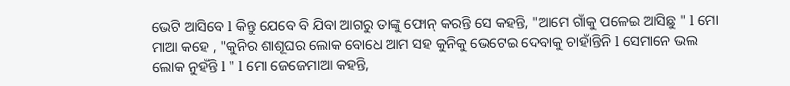ଭେଟି ଆସିବେ l କିନ୍ତୁ ଯେବେ ବି ଯିବା ଆଗରୁ ତାଙ୍କୁ ଫୋନ୍ କରନ୍ତି ସେ କହନ୍ତି, "ଆମେ ଗାଁକୁ ପଳେଇ ଆସିଛୁ " l ମୋ ମାଆ କହେ , "କୁନିର ଶାଶୂଘର ଲୋକ ବୋଧେ ଆମ ସହ କୁନିକୁ ଭେଟେଇ ଦେବାକୁ ଚାହାଁନ୍ତିନି l ସେମାନେ ଭଲ ଲୋକ ନୁହଁନ୍ତି l " l ମୋ ଜେଜେମାଆ କହନ୍ତି,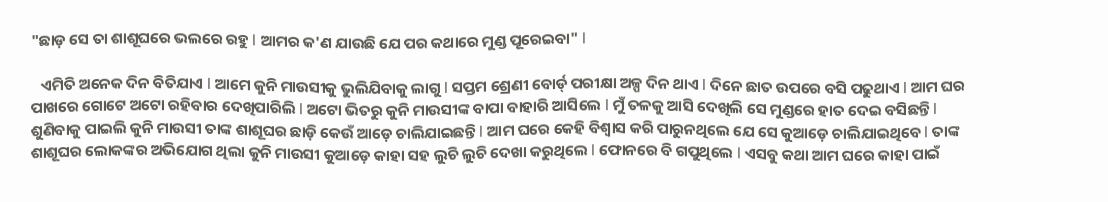"ଛାଡ଼ ସେ ତା ଶାଶୂଘରେ ଭଲରେ ରହୁ l ଆମର କ'ଣ ଯାଉଛି ଯେ ପର କଥାରେ ମୁଣ୍ଡ ପୂରେଇବା" l

   ଏମିତି ଅନେକ ଦିନ ବିତିଯାଏ l ଆମେ କୁନି ମାଉସୀକୁ ଭୁଲିଯିବାକୁ ଲାଗୁ l ସପ୍ତମ ଶ୍ରେଣୀ ବୋର୍ଡ୍ ପରୀକ୍ଷା ଅଳ୍ପ ଦିନ ଥାଏ l ଦିନେ ଛାତ ଉପରେ ବସି ପଢୁଥାଏ l ଆମ ଘର ପାଖରେ ଗୋଟେ ଅଟୋ ରହିବାର ଦେଖିପାରିଲି l ଅଟୋ ଭିତରୁ କୁନି ମାଉସୀଙ୍କ ବାପା ବାହାରି ଆସିଲେ l ମୁଁ ତଳକୁ ଆସି ଦେଖିଲି ସେ ମୁଣ୍ଡରେ ହାତ ଦେଇ ବସିଛନ୍ତି l ଶୁଣିବାକୁ ପାଇଲି କୁନି ମାଉସୀ ତାଙ୍କ ଶାଶୂଘର ଛାଡ଼ି କେଉଁ ଆଡ଼େ ଚାଲିଯାଇଛନ୍ତି l ଆମ ଘରେ କେହି ବିଶ୍ୱାସ କରି ପାରୁନଥିଲେ ଯେ ସେ କୁଆଡ଼େ ଚାଲିଯାଇଥିବେ l ତାଙ୍କ ଶାଶୂଘର ଲୋକଙ୍କର ଅଭିଯୋଗ ଥିଲା କୁନି ମାଉସୀ କୁଆଡ଼େ କାହା ସହ ଲୁଚି ଲୁଚି ଦେଖା କରୁଥିଲେ l ଫୋନରେ ବି ଗପୁଥିଲେ l ଏସବୁ କଥା ଆମ ଘରେ କାହା ପାଇଁ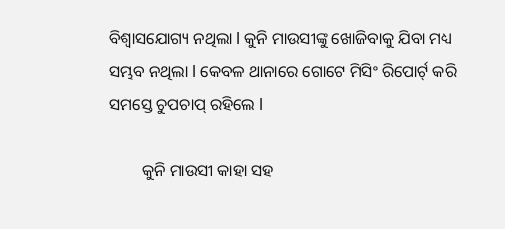ବିଶ୍ୱାସଯୋଗ୍ୟ ନଥିଲା l କୁନି ମାଉସୀଙ୍କୁ ଖୋଜିବାକୁ ଯିବା ମଧ୍ୟ ସମ୍ଭବ ନଥିଲା l କେବଳ ଥାନାରେ ଗୋଟେ ମିସିଂ ରିପୋର୍ଟ୍ କରି ସମସ୍ତେ ଚୁପଚାପ୍ ରହିଲେ l

        କୁନି ମାଉସୀ କାହା ସହ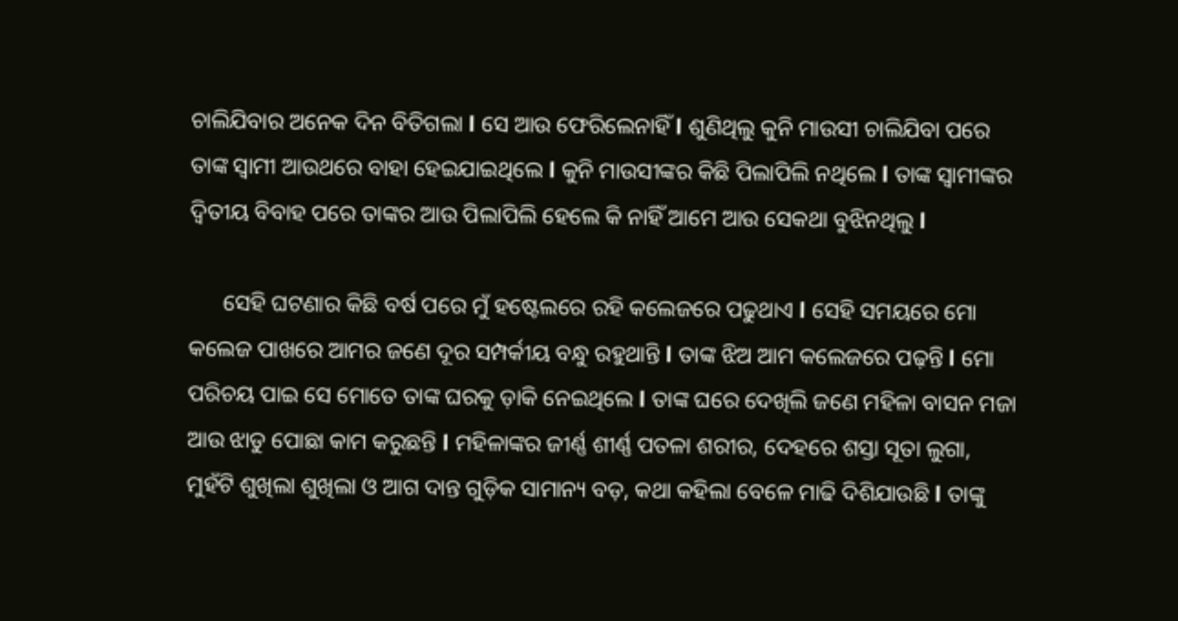ଚାଲିଯିବାର ଅନେକ ଦିନ ବିତିଗଲା l ସେ ଆଉ ଫେରିଲେନାହିଁ l ଶୁଣିଥିଲୁ କୁନି ମାଉସୀ ଚାଲିଯିବା ପରେ ତାଙ୍କ ସ୍ୱାମୀ ଆଉଥରେ ବାହା ହେଇଯାଇଥିଲେ l କୁନି ମାଉସୀଙ୍କର କିଛି ପିଲାପିଲି ନଥିଲେ l ତାଙ୍କ ସ୍ୱାମୀଙ୍କର ଦ୍ୱିତୀୟ ବିବାହ ପରେ ତାଙ୍କର ଆଉ ପିଲାପିଲି ହେଲେ କି ନାହିଁ ଆମେ ଆଉ ସେକଥା ବୁଝିନଥିଲୁ l

      ସେହି ଘଟଣାର କିଛି ବର୍ଷ ପରେ ମୁଁ ହଷ୍ଟେଲରେ ରହି କଲେଜରେ ପଢୁଥାଏ l ସେହି ସମୟରେ ମୋ କଲେଜ ପାଖରେ ଆମର ଜଣେ ଦୂର ସମ୍ପର୍କୀୟ ବନ୍ଧୁ ରହୁଥାନ୍ତି l ତାଙ୍କ ଝିଅ ଆମ କଲେଜରେ ପଢ଼ନ୍ତି l ମୋ ପରିଚୟ ପାଇ ସେ ମୋତେ ତାଙ୍କ ଘରକୁ ଡ଼ାକି ନେଇଥିଲେ l ତାଙ୍କ ଘରେ ଦେଖିଲି ଜଣେ ମହିଳା ବାସନ ମଜା ଆଉ ଝାଡୁ ପୋଛା କାମ କରୁଛନ୍ତି l ମହିଳାଙ୍କର ଜୀର୍ଣ୍ଣ ଶୀର୍ଣ୍ଣ ପତଳା ଶରୀର, ଦେହରେ ଶସ୍ତା ସୂତା ଲୁଗା, ମୁହଁଟି ଶୁଖିଲା ଶୁଖିଲା ଓ ଆଗ ଦାନ୍ତ ଗୁଡ଼ିକ ସାମାନ୍ୟ ବଡ଼, କଥା କହିଲା ବେଳେ ମାଢି ଦିଶିଯାଉଛି l ତାଙ୍କୁ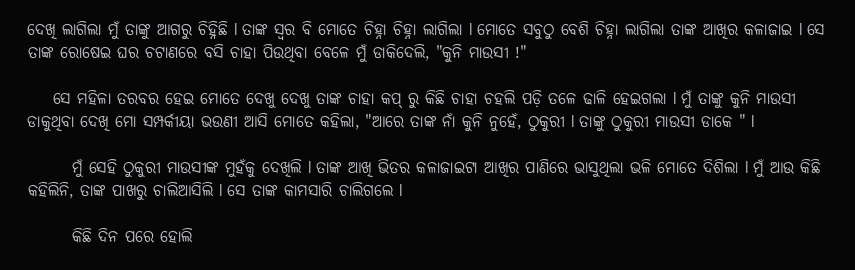ଦେଖି ଲାଗିଲା ମୁଁ ତାଙ୍କୁ ଆଗରୁ ଚିହ୍ନିଛି l ତାଙ୍କ ସ୍ୱର ବି ମୋତେ ଚିହ୍ନା ଚିହ୍ନା ଲାଗିଲା l ମୋତେ ସବୁଠୁ ବେଶି ଚିହ୍ନା ଲାଗିଲା ତାଙ୍କ ଆଖିର କଳାଜାଇ l ସେ ତାଙ୍କ ରୋଷେଇ ଘର ଚଟାଣରେ ବସି ଚାହା ପିଉଥିବା ବେଳେ ମୁଁ ଡାକିଦେଲି, "କୁନି ମାଉସୀ !"

    ସେ ମହିଳା ତରବର ହେଇ ମୋତେ ଦେଖୁ ଦେଖୁ ତାଙ୍କ ଚାହା କପ୍ ରୁ କିଛି ଚାହା ଚହଲି ପଡ଼ି ତଳେ ଢାଳି ହେଇଗଲା l ମୁଁ ତାଙ୍କୁ କୁନି ମାଉସୀ ଡାକୁଥିବା ଦେଖି ମୋ ସମ୍ପର୍କୀୟା ଭଉଣୀ ଆସି ମୋତେ କହିଲା, "ଆରେ ତାଙ୍କ ନାଁ କୁନି ନୁହେଁ, ଠୁକୁରୀ l ତାଙ୍କୁ ଠୁକୁରୀ ମାଉସୀ ଡାକେ " l

       ମୁଁ ସେହି ଠୁକୁରୀ ମାଉସୀଙ୍କ ମୁହଁକୁ ଦେଖିଲି l ତାଙ୍କ ଆଖି ଭିତର କଳାଜାଇଟା ଆଖିର ପାଣିରେ ଭାସୁଥିଲା ଭଳି ମୋତେ ଦିଶିଲା l ମୁଁ ଆଉ କିଛି କହିଲିନି, ତାଙ୍କ ପାଖରୁ ଚାଲିଆସିଲି l ସେ ତାଙ୍କ କାମସାରି ଚାଲିଗଲେ l

       କିଛି ଦିନ ପରେ ହୋଲି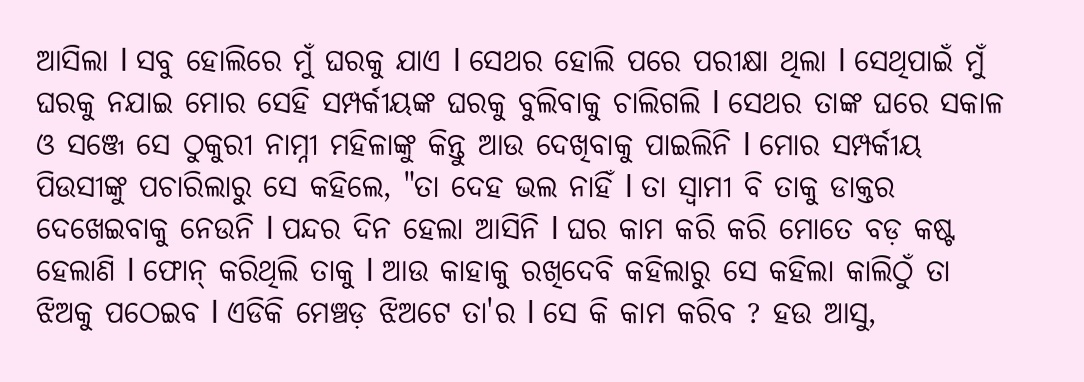ଆସିଲା l ସବୁ ହୋଲିରେ ମୁଁ ଘରକୁ ଯାଏ l ସେଥର ହୋଲି ପରେ ପରୀକ୍ଷା ଥିଲା l ସେଥିପାଇଁ ମୁଁ ଘରକୁ ନଯାଇ ମୋର ସେହି ସମ୍ପର୍କୀୟଙ୍କ ଘରକୁ ବୁଲିବାକୁ ଚାଲିଗଲି l ସେଥର ତାଙ୍କ ଘରେ ସକାଳ ଓ ସଞ୍ଜେ ସେ ଠୁକୁରୀ ନାମ୍ନୀ ମହିଳାଙ୍କୁ କିନ୍ତୁ ଆଉ ଦେଖିବାକୁ ପାଇଲିନି l ମୋର ସମ୍ପର୍କୀୟ ପିଉସୀଙ୍କୁ ପଚାରିଲାରୁ ସେ କହିଲେ, "ତା ଦେହ ଭଲ ନାହିଁ l ତା ସ୍ୱାମୀ ବି ତାକୁ ଡାକ୍ତର ଦେଖେଇବାକୁ ନେଉନି l ପନ୍ଦର ଦିନ ହେଲା ଆସିନି l ଘର କାମ କରି କରି ମୋତେ ବଡ଼ କଷ୍ଟ ହେଲାଣି l ଫୋନ୍ କରିଥିଲି ତାକୁ l ଆଉ କାହାକୁ ରଖିଦେବି କହିଲାରୁ ସେ କହିଲା କାଲିଠୁଁ ତା ଝିଅକୁ ପଠେଇବ l ଏଡିକି ମେଞ୍ଚଡ଼ ଝିଅଟେ ତା'ର l ସେ କି କାମ କରିବ ? ହଉ ଆସୁ,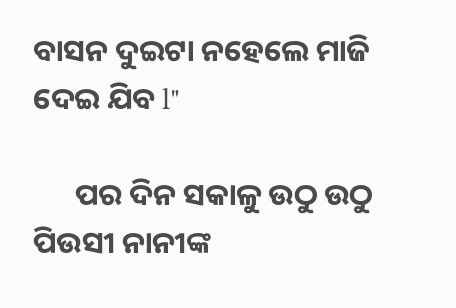ବାସନ ଦୁଇଟା ନହେଲେ ମାଜି ଦେଇ ଯିବ l"

      ପର ଦିନ ସକାଳୁ ଉଠୁ ଉଠୁ ପିଉସୀ ନାନୀଙ୍କ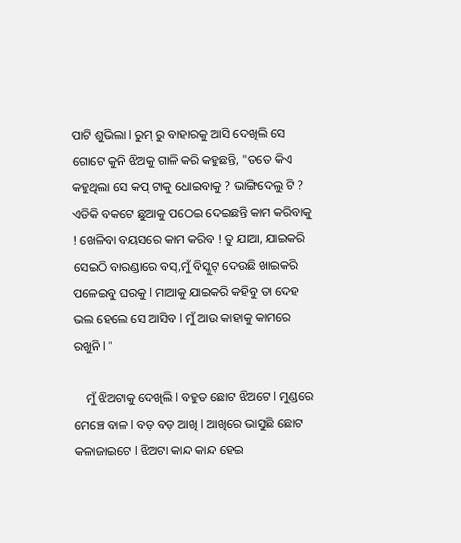ପାଟି ଶୁଭିଲା l ରୁମ୍ ରୁ ବାହାରକୁ ଆସି ଦେଖିଲି ସେ ଗୋଟେ କୁନି ଝିଅକୁ ଗାଳି କରି କହୁଛନ୍ତି, "ତତେ କିଏ କହୁଥିଲା ସେ କପ୍ ଟାକୁ ଧୋଇବାକୁ ? ଭାଙ୍ଗିଦେଲୁ ଟି ? ଏଡିକି ବକଟେ ଛୁଆକୁ ପଠେଇ ଦେଇଛନ୍ତି କାମ କରିବାକୁ ! ଖେଳିବା ବୟସରେ କାମ କରିବ ! ତୁ ଯାଆ, ଯାଇକରି ସେଇଠି ବାରଣ୍ଡାରେ ବସ୍,ମୁଁ ବିସ୍କୁଟ୍ ଦେଉଛି ଖାଇକରି ପଳେଇବୁ ଘରକୁ l ମାଆକୁ ଯାଇକରି କହିବୁ ତା ଦେହ ଭଲ ହେଲେ ସେ ଆସିବ l ମୁଁ ଆଉ କାହାକୁ କାମରେ ରଖୁନି l "

    ମୁଁ ଝିଅଟାକୁ ଦେଖିଲି l ବହୁତ ଛୋଟ ଝିଅଟେ l ମୁଣ୍ଡରେ ମେଞ୍ଚେ ବାଳ l ବଡ଼ ବଡ଼ ଆଖି l ଆଖିରେ ଭାସୁଛି ଛୋଟ କଳାଜାଇଟେ l ଝିଅଟା କାନ୍ଦ କାନ୍ଦ ହେଇ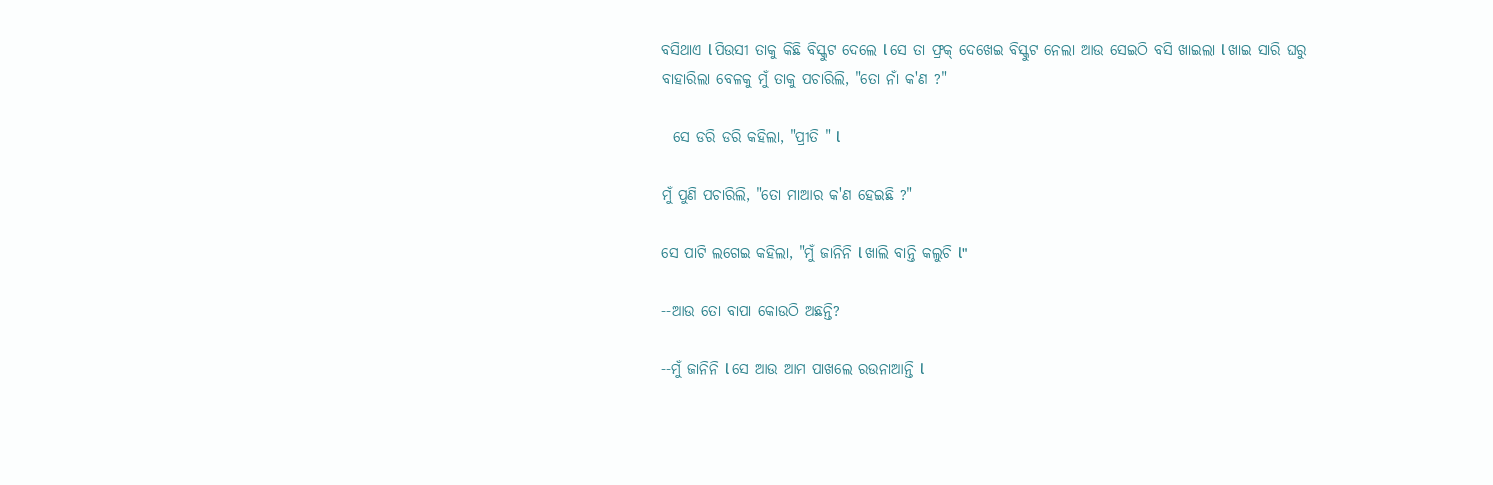ବସିଥାଏ l ପିଉସୀ ତାକୁ କିଛି ବିସ୍କୁଟ ଦେଲେ l ସେ ତା ଫ୍ରକ୍ ଦେଖେଇ ବିସ୍କୁଟ ନେଲା ଆଉ ସେଇଠି ବସି ଖାଇଲା l ଖାଇ ସାରି ଘରୁ ବାହାରିଲା ବେଳକୁ ମୁଁ ତାକୁ ପଚାରିଲି, "ତୋ ନାଁ କ'ଣ ?"

  ସେ ଡରି ଡରି କହିଲା, "ପ୍ରୀତି " l

ମୁଁ ପୁଣି ପଚାରିଲି, "ତୋ ମାଆର କ'ଣ ହେଇଛି ?"

ସେ ପାଟି ଲଗେଇ କହିଲା, "ମୁଁ ଜାନିନି l ଖାଲି ବାନ୍ତି କଲୁଚି l"

--ଆଉ ତୋ ବାପା କୋଉଠି ଅଛନ୍ତି?

--ମୁଁ ଜାନିନି l ସେ ଆଉ ଆମ ପାଖଲେ ରଉନାଆନ୍ତି l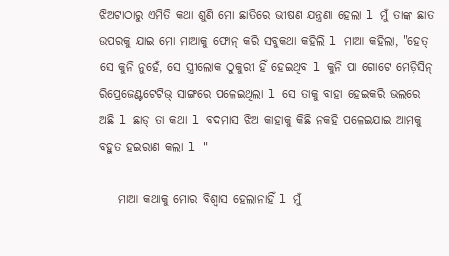ଝିଅଟାଠାରୁ ଏମିତି କଥା ଶୁଣି ମୋ ଛାତିରେ ଭୀଷଣ ଯନ୍ତ୍ରଣା ହେଲା l ମୁଁ ତାଙ୍କ ଛାତ ଉପରକୁ ଯାଇ ମୋ ମାଆକୁ ଫୋନ୍ କରି ସବୁକଥା କହିଲି l ମାଆ କହିଲା, "ହେତ୍ ସେ କୁନି ନୁହେଁ, ସେ ସ୍ତ୍ରୀଲୋକ ଠୁକୁରୀ ହିଁ ହେଇଥିବ l କୁନି ପା ଗୋଟେ ମେଡ଼ିସିନ୍ ରିପ୍ରେଜେଣ୍ଟଟେଟିଭ୍ ସାଙ୍ଗରେ ପଳେଇଥିଲା l ସେ ତାକୁ ବାହା ହେଇକରି ଭଲରେ ଅଛି l ଛାଡ୍ ତା କଥା l ବଦମାସ ଝିଅ କାହାକୁ କିଛି ନକହି ପଳେଇଯାଇ ଆମକୁ ବହୁତ ହଇରାଣ କଲା l "

    ମାଆ କଥାକୁ ମୋର ବିଶ୍ୱାସ ହେଲାନାହିଁ l ମୁଁ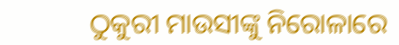ଠୁକୁରୀ ମାଉସୀଙ୍କୁ ନିରୋଳାରେ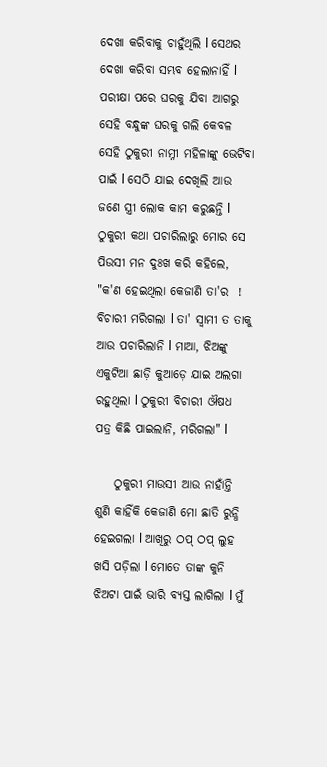ଦେଖା କରିବାକୁ ଚାହୁଁଥିଲି l ସେଥର ଦେଖା କରିବା ସମ୍ଭବ ହେଲାନାହିଁ l ପରୀକ୍ଷା ପରେ ଘରକୁ ଯିବା ଆଗରୁ ସେହି ବନ୍ଧୁଙ୍କ ଘରକୁ ଗଲି କେବଳ ସେହି ଠୁକୁରୀ ନାମ୍ନୀ ମହିଳାଙ୍କୁ ଭେଟିବା ପାଇଁ l ସେଠି ଯାଇ ଦେଖିଲି ଆଉ ଜଣେ ସ୍ତ୍ରୀ ଲୋକ କାମ କରୁଛନ୍ତି l ଠୁକୁରୀ କଥା ପଚାରିଲାରୁ ମୋର ସେ ପିଉସୀ ମନ ଦୁଃଖ କରି କହିଲେ, "କ'ଣ ହେଇଥିଲା କେଜାଣି ତା'ର  ! ବିଚାରୀ ମରିଗଲା l ତା' ସ୍ୱାମୀ ତ ତାକୁ ଆଉ ପଚାରିଲାନି l ମାଆ, ଝିଅଙ୍କୁ ଏକୁଟିଆ ଛାଡ଼ି କୁଆଡ଼େ ଯାଇ ଅଲଗା ରହୁଥିଲା l ଠୁକୁରୀ ବିଚାରୀ ଔଷଧ ପତ୍ର କିଛି ପାଇଲାନି, ମରିଗଲା" l

    ଠୁକୁରୀ ମାଉସୀ ଆଉ ନାହାଁନ୍ତି ଶୁଣି କାହିଁକି କେଜାଣି ମୋ ଛାତି ରୁନ୍ଧି ହେଇଗଲା l ଆଖିରୁ ଠପ୍ ଠପ୍ ଲୁହ ଖସି ପଡ଼ିଲା l ମୋତେ ତାଙ୍କ କୁନି ଝିଅଟା ପାଇଁ ଭାରି ବ୍ୟସ୍ତ ଲାଗିଲା l ମୁଁ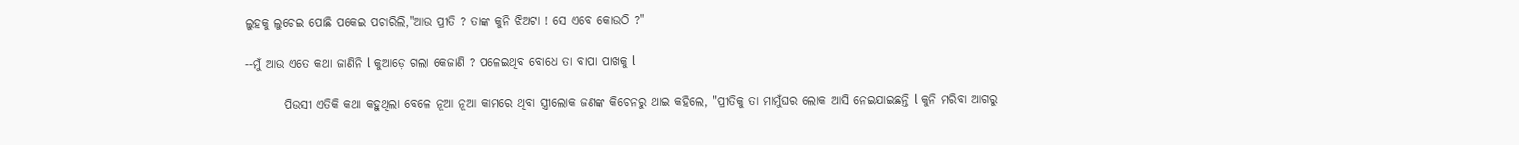ଲୁହକୁ ଲୁଚେଇ ପୋଛି ପକେଇ ପଚାରିଲି,"ଆଉ ପ୍ରୀତି ? ତାଙ୍କ କୁନି ଝିଅଟା ! ସେ ଏବେ କୋଉଠି ?"

--ମୁଁ ଆଉ ଏତେ କଥା ଜାଣିନି l କୁଆଡ଼େ ଗଲା କେଜାଣି ? ପଳେଇଥିବ ବୋଧେ ତା ବାପା ପାଖକୁ l

        ପିଉସୀ ଏତିକି କଥା କହୁଥିଲା ବେଳେ ନୂଆ ନୂଆ କାମରେ ଥିବା ସ୍ତ୍ରୀଲୋକ ଜଣଙ୍କ କିଚେନରୁ ଥାଇ କହିଲେ, "ପ୍ରୀତିକୁ ତା ମାମୁଁଘର ଲୋକ ଆସି ନେଇଯାଇଛନ୍ତି l କୁନି ମରିବା ଆଗରୁ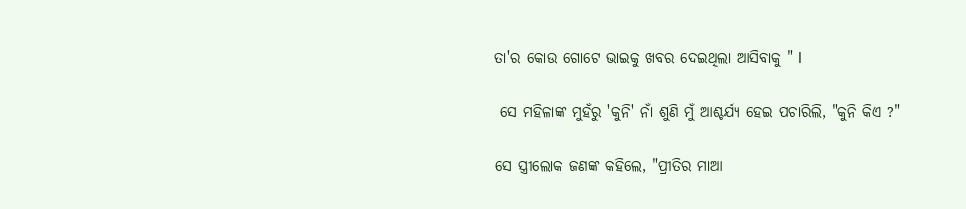ତା'ର କୋଉ ଗୋଟେ ଭାଇକୁ ଖବର ଦେଇଥିଲା ଆସିବାକୁ " l

 ସେ ମହିଳାଙ୍କ ମୁହଁରୁ 'କୁନି' ନାଁ ଶୁଣି ମୁଁ ଆଶ୍ଚର୍ଯ୍ୟ ହେଇ ପଚାରିଲି, "କୁନି କିଏ ?"

ସେ ସ୍ତ୍ରୀଲୋକ ଜଣଙ୍କ କହିଲେ, "ପ୍ରୀତିର ମାଆ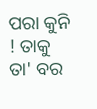ପରା କୁନି ! ତାକୁ ତା' ବର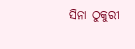ସିନା ଠୁକୁରୀ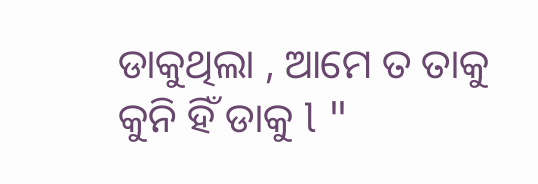ଡାକୁଥିଲା , ଆମେ ତ ତାକୁ କୁନି ହିଁ ଡାକୁ l "